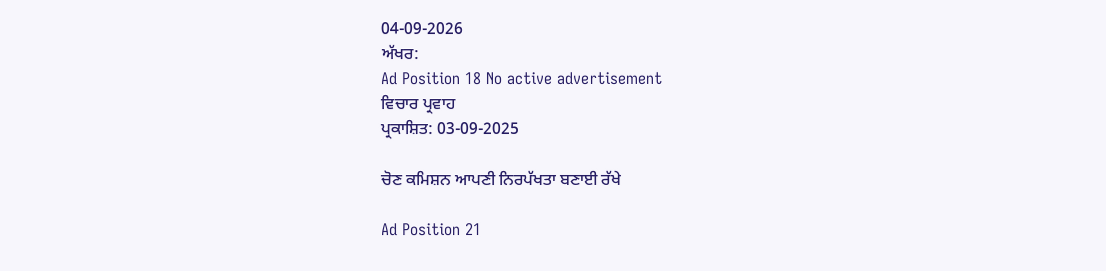04-09-2026
ਅੱਖਰ:
Ad Position 18 No active advertisement
ਵਿਚਾਰ ਪ੍ਰਵਾਹ
ਪ੍ਰਕਾਸ਼ਿਤ: 03-09-2025

ਚੋਣ ਕਮਿਸ਼ਨ ਆਪਣੀ ਨਿਰਪੱਖਤਾ ਬਣਾਈ ਰੱਖੇ

Ad Position 21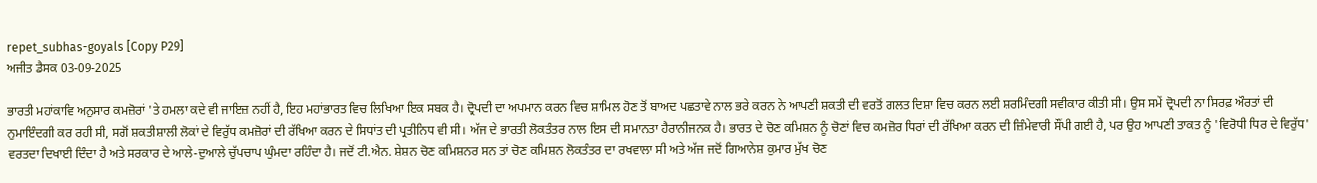repet_subhas-goyals [Copy P29]
ਅਜੀਤ ਡੈਸਕ 03-09-2025

ਭਾਰਤੀ ਮਹਾਂਕਾਵਿ ਅਨੁਸਾਰ ਕਮਜ਼ੋਰਾਂ 'ਤੇ ਹਮਲਾ ਕਦੇ ਵੀ ਜਾਇਜ਼ ਨਹੀਂ ਹੈ, ਇਹ ਮਹਾਂਭਾਰਤ ਵਿਚ ਲਿਖਿਆ ਇਕ ਸਬਕ ਹੈ। ਦ੍ਰੋਪਦੀ ਦਾ ਅਪਮਾਨ ਕਰਨ ਵਿਚ ਸ਼ਾਮਿਲ ਹੋਣ ਤੋਂ ਬਾਅਦ ਪਛਤਾਵੇ ਨਾਲ ਭਰੇ ਕਰਨ ਨੇ ਆਪਣੀ ਸ਼ਕਤੀ ਦੀ ਵਰਤੋਂ ਗਲਤ ਦਿਸ਼ਾ ਵਿਚ ਕਰਨ ਲਈ ਸ਼ਰਮਿੰਦਗੀ ਸਵੀਕਾਰ ਕੀਤੀ ਸੀ। ਉਸ ਸਮੇਂ ਦ੍ਰੋਪਦੀ ਨਾ ਸਿਰਫ਼ ਔਰਤਾਂ ਦੀ ਨੁਮਾਇੰਦਗੀ ਕਰ ਰਹੀ ਸੀ, ਸਗੋਂ ਸ਼ਕਤੀਸ਼ਾਲੀ ਲੋਕਾਂ ਦੇ ਵਿਰੁੱਧ ਕਮਜ਼ੋਰਾਂ ਦੀ ਰੱਖਿਆ ਕਰਨ ਦੇ ਸਿਧਾਂਤ ਦੀ ਪ੍ਰਤੀਨਿਧ ਵੀ ਸੀ। ਅੱਜ ਦੇ ਭਾਰਤੀ ਲੋਕਤੰਤਰ ਨਾਲ ਇਸ ਦੀ ਸਮਾਨਤਾ ਹੈਰਾਨੀਜਨਕ ਹੈ। ਭਾਰਤ ਦੇ ਚੋਣ ਕਮਿਸ਼ਨ ਨੂੰ ਚੋਣਾਂ ਵਿਚ ਕਮਜ਼ੋਰ ਧਿਰਾਂ ਦੀ ਰੱਖਿਆ ਕਰਨ ਦੀ ਜ਼ਿੰਮੇਵਾਰੀ ਸੌਂਪੀ ਗਈ ਹੈ, ਪਰ ਉਹ ਆਪਣੀ ਤਾਕਤ ਨੂੰ 'ਵਿਰੋਧੀ ਧਿਰ ਦੇ ਵਿਰੁੱਧ' ਵਰਤਦਾ ਦਿਖਾਈ ਦਿੰਦਾ ਹੈ ਅਤੇ ਸਰਕਾਰ ਦੇ ਆਲੇ-ਦੁਆਲੇ ਚੁੱਪਚਾਪ ਘੁੰਮਦਾ ਰਹਿੰਦਾ ਹੈ। ਜਦੋਂ ਟੀ.ਐਨ. ਸ਼ੇਸ਼ਨ ਚੋਣ ਕਮਿਸ਼ਨਰ ਸਨ ਤਾਂ ਚੋਣ ਕਮਿਸ਼ਨ ਲੋਕਤੰਤਰ ਦਾ ਰਖਵਾਲਾ ਸੀ ਅਤੇ ਅੱਜ ਜਦੋਂ ਗਿਆਨੇਸ਼ ਕੁਮਾਰ ਮੁੱਖ ਚੋਣ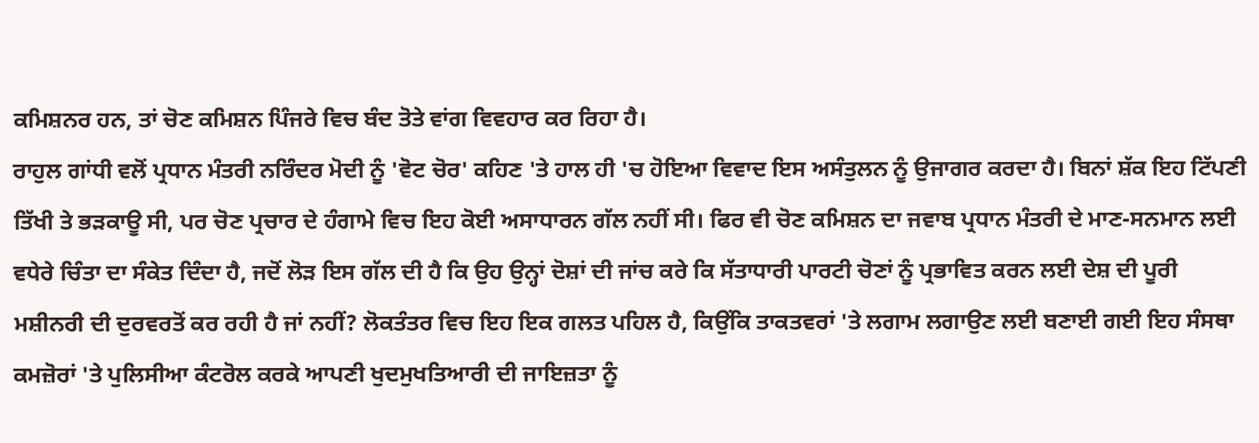ਕਮਿਸ਼ਨਰ ਹਨ, ਤਾਂ ਚੋਣ ਕਮਿਸ਼ਨ ਪਿੰਜਰੇ ਵਿਚ ਬੰਦ ਤੋਤੇ ਵਾਂਗ ਵਿਵਹਾਰ ਕਰ ਰਿਹਾ ਹੈ।
ਰਾਹੁਲ ਗਾਂਧੀ ਵਲੋਂ ਪ੍ਰਧਾਨ ਮੰਤਰੀ ਨਰਿੰਦਰ ਮੋਦੀ ਨੂੰ 'ਵੋਟ ਚੋਰ' ਕਹਿਣ 'ਤੇ ਹਾਲ ਹੀ 'ਚ ਹੋਇਆ ਵਿਵਾਦ ਇਸ ਅਸੰਤੁਲਨ ਨੂੰ ਉਜਾਗਰ ਕਰਦਾ ਹੈ। ਬਿਨਾਂ ਸ਼ੱਕ ਇਹ ਟਿੱਪਣੀ ਤਿੱਖੀ ਤੇ ਭੜਕਾਊ ਸੀ, ਪਰ ਚੋਣ ਪ੍ਰਚਾਰ ਦੇ ਹੰਗਾਮੇ ਵਿਚ ਇਹ ਕੋਈ ਅਸਾਧਾਰਨ ਗੱਲ ਨਹੀਂ ਸੀ। ਫਿਰ ਵੀ ਚੋਣ ਕਮਿਸ਼ਨ ਦਾ ਜਵਾਬ ਪ੍ਰਧਾਨ ਮੰਤਰੀ ਦੇ ਮਾਣ-ਸਨਮਾਨ ਲਈ ਵਧੇਰੇ ਚਿੰਤਾ ਦਾ ਸੰਕੇਤ ਦਿੰਦਾ ਹੈ, ਜਦੋਂ ਲੋੜ ਇਸ ਗੱਲ ਦੀ ਹੈ ਕਿ ਉਹ ਉਨ੍ਹਾਂ ਦੋਸ਼ਾਂ ਦੀ ਜਾਂਚ ਕਰੇ ਕਿ ਸੱਤਾਧਾਰੀ ਪਾਰਟੀ ਚੋਣਾਂ ਨੂੰ ਪ੍ਰਭਾਵਿਤ ਕਰਨ ਲਈ ਦੇਸ਼ ਦੀ ਪੂਰੀ ਮਸ਼ੀਨਰੀ ਦੀ ਦੁਰਵਰਤੋਂ ਕਰ ਰਹੀ ਹੈ ਜਾਂ ਨਹੀਂ? ਲੋਕਤੰਤਰ ਵਿਚ ਇਹ ਇਕ ਗਲਤ ਪਹਿਲ ਹੈ, ਕਿਉਂਕਿ ਤਾਕਤਵਰਾਂ 'ਤੇ ਲਗਾਮ ਲਗਾਉਣ ਲਈ ਬਣਾਈ ਗਈ ਇਹ ਸੰਸਥਾ ਕਮਜ਼ੋਰਾਂ 'ਤੇ ਪੁਲਿਸੀਆ ਕੰਟਰੋਲ ਕਰਕੇ ਆਪਣੀ ਖੁਦਮੁਖਤਿਆਰੀ ਦੀ ਜਾਇਜ਼ਤਾ ਨੂੰ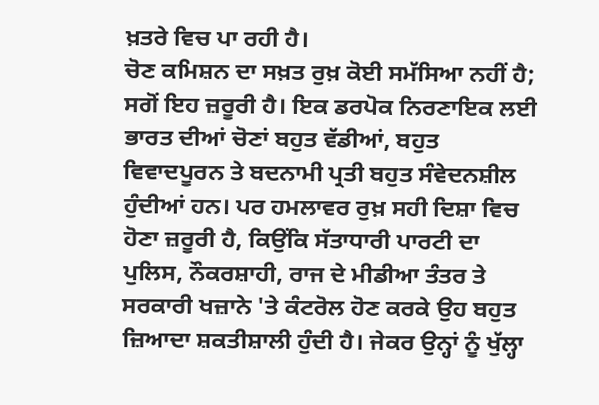ਖ਼ਤਰੇ ਵਿਚ ਪਾ ਰਹੀ ਹੈ।
ਚੋਣ ਕਮਿਸ਼ਨ ਦਾ ਸਖ਼ਤ ਰੁਖ਼ ਕੋਈ ਸਮੱਸਿਆ ਨਹੀਂ ਹੈ; ਸਗੋਂ ਇਹ ਜ਼ਰੂਰੀ ਹੈ। ਇਕ ਡਰਪੋਕ ਨਿਰਣਾਇਕ ਲਈ ਭਾਰਤ ਦੀਆਂ ਚੋਣਾਂ ਬਹੁਤ ਵੱਡੀਆਂ, ਬਹੁਤ ਵਿਵਾਦਪੂਰਨ ਤੇ ਬਦਨਾਮੀ ਪ੍ਰਤੀ ਬਹੁਤ ਸੰਵੇਦਨਸ਼ੀਲ ਹੁੰਦੀਆਂ ਹਨ। ਪਰ ਹਮਲਾਵਰ ਰੁਖ਼ ਸਹੀ ਦਿਸ਼ਾ ਵਿਚ ਹੋਣਾ ਜ਼ਰੂਰੀ ਹੈ, ਕਿਉਂਕਿ ਸੱਤਾਧਾਰੀ ਪਾਰਟੀ ਦਾ ਪੁਲਿਸ, ਨੌਕਰਸ਼ਾਹੀ, ਰਾਜ ਦੇ ਮੀਡੀਆ ਤੰਤਰ ਤੇ ਸਰਕਾਰੀ ਖਜ਼ਾਨੇ 'ਤੇ ਕੰਟਰੋਲ ਹੋਣ ਕਰਕੇ ਉਹ ਬਹੁਤ ਜ਼ਿਆਦਾ ਸ਼ਕਤੀਸ਼ਾਲੀ ਹੁੰਦੀ ਹੈ। ਜੇਕਰ ਉਨ੍ਹਾਂ ਨੂੰ ਖੁੱਲ੍ਹਾ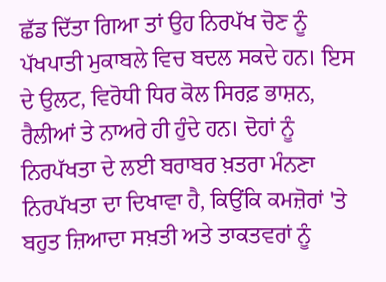ਛੱਡ ਦਿੱਤਾ ਗਿਆ ਤਾਂ ਉਹ ਨਿਰਪੱਖ ਚੋਣ ਨੂੰ ਪੱਖਪਾਤੀ ਮੁਕਾਬਲੇ ਵਿਚ ਬਦਲ ਸਕਦੇ ਹਨ। ਇਸ ਦੇ ਉਲਟ, ਵਿਰੋਧੀ ਧਿਰ ਕੋਲ ਸਿਰਫ਼ ਭਾਸ਼ਨ, ਰੈਲੀਆਂ ਤੇ ਨਾਅਰੇ ਹੀ ਹੁੰਦੇ ਹਨ। ਦੋਹਾਂ ਨੂੰ ਨਿਰਪੱਖਤਾ ਦੇ ਲਈ ਬਰਾਬਰ ਖ਼ਤਰਾ ਮੰਨਣਾ ਨਿਰਪੱਖਤਾ ਦਾ ਦਿਖਾਵਾ ਹੈ, ਕਿਉਂਕਿ ਕਮਜ਼ੋਰਾਂ 'ਤੇ ਬਹੁਤ ਜ਼ਿਆਦਾ ਸਖ਼ਤੀ ਅਤੇ ਤਾਕਤਵਰਾਂ ਨੂੰ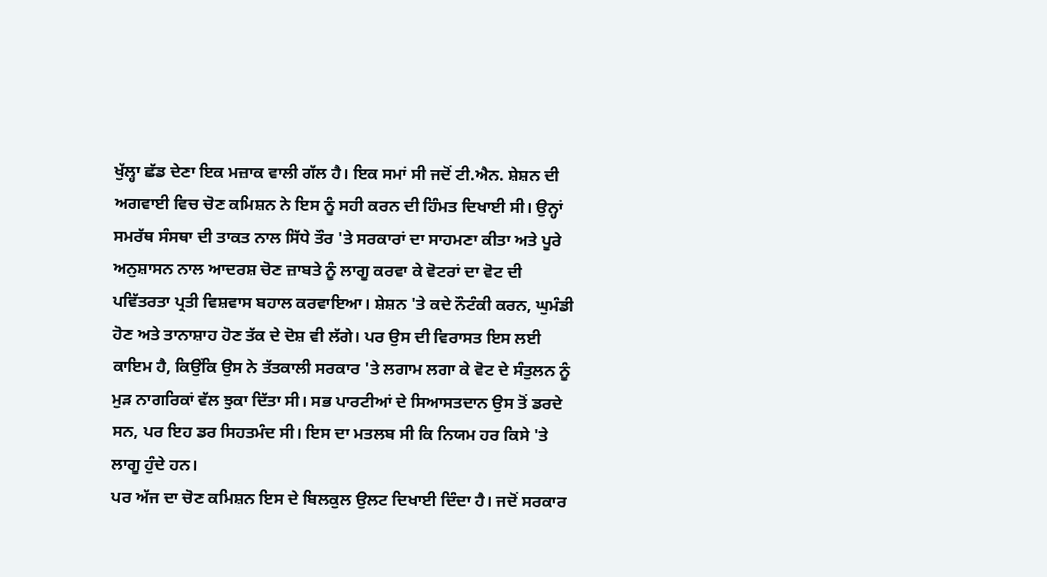ਖੁੱਲ੍ਹਾ ਛੱਡ ਦੇਣਾ ਇਕ ਮਜ਼ਾਕ ਵਾਲੀ ਗੱਲ ਹੈ। ਇਕ ਸਮਾਂ ਸੀ ਜਦੋਂ ਟੀ.ਐਨ. ਸ਼ੇਸ਼ਨ ਦੀ ਅਗਵਾਈ ਵਿਚ ਚੋਣ ਕਮਿਸ਼ਨ ਨੇ ਇਸ ਨੂੰ ਸਹੀ ਕਰਨ ਦੀ ਹਿੰਮਤ ਦਿਖਾਈ ਸੀ। ਉਨ੍ਹਾਂ ਸਮਰੱਥ ਸੰਸਥਾ ਦੀ ਤਾਕਤ ਨਾਲ ਸਿੱਧੇ ਤੌਰ 'ਤੇ ਸਰਕਾਰਾਂ ਦਾ ਸਾਹਮਣਾ ਕੀਤਾ ਅਤੇ ਪੂਰੇ ਅਨੁਸ਼ਾਸਨ ਨਾਲ ਆਦਰਸ਼ ਚੋਣ ਜ਼ਾਬਤੇ ਨੂੰ ਲਾਗੂ ਕਰਵਾ ਕੇ ਵੋਟਰਾਂ ਦਾ ਵੋਟ ਦੀ ਪਵਿੱਤਰਤਾ ਪ੍ਰਤੀ ਵਿਸ਼ਵਾਸ ਬਹਾਲ ਕਰਵਾਇਆ। ਸ਼ੇਸ਼ਨ 'ਤੇ ਕਦੇ ਨੌਟੰਕੀ ਕਰਨ, ਘੁਮੰਡੀ ਹੋਣ ਅਤੇ ਤਾਨਾਸ਼ਾਹ ਹੋਣ ਤੱਕ ਦੇ ਦੋਸ਼ ਵੀ ਲੱਗੇ। ਪਰ ਉਸ ਦੀ ਵਿਰਾਸਤ ਇਸ ਲਈ ਕਾਇਮ ਹੈ, ਕਿਉਂਕਿ ਉਸ ਨੇ ਤੱਤਕਾਲੀ ਸਰਕਾਰ 'ਤੇ ਲਗਾਮ ਲਗਾ ਕੇ ਵੋਟ ਦੇ ਸੰਤੁਲਨ ਨੂੰ ਮੁੜ ਨਾਗਰਿਕਾਂ ਵੱਲ ਝੁਕਾ ਦਿੱਤਾ ਸੀ। ਸਭ ਪਾਰਟੀਆਂ ਦੇ ਸਿਆਸਤਦਾਨ ਉਸ ਤੋਂ ਡਰਦੇ ਸਨ, ਪਰ ਇਹ ਡਰ ਸਿਹਤਮੰਦ ਸੀ। ਇਸ ਦਾ ਮਤਲਬ ਸੀ ਕਿ ਨਿਯਮ ਹਰ ਕਿਸੇ 'ਤੇ ਲਾਗੂ ਹੁੰਦੇ ਹਨ।
ਪਰ ਅੱਜ ਦਾ ਚੋਣ ਕਮਿਸ਼ਨ ਇਸ ਦੇ ਬਿਲਕੁਲ ਉਲਟ ਦਿਖਾਈ ਦਿੰਦਾ ਹੈ। ਜਦੋਂ ਸਰਕਾਰ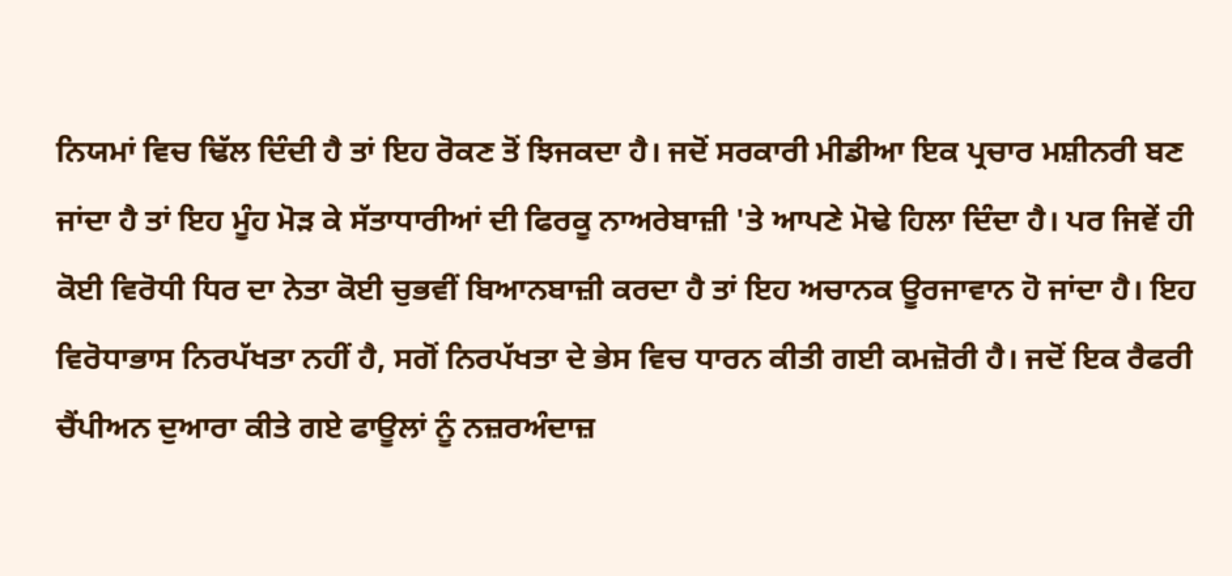ਨਿਯਮਾਂ ਵਿਚ ਢਿੱਲ ਦਿੰਦੀ ਹੈ ਤਾਂ ਇਹ ਰੋਕਣ ਤੋਂ ਝਿਜਕਦਾ ਹੈ। ਜਦੋਂ ਸਰਕਾਰੀ ਮੀਡੀਆ ਇਕ ਪ੍ਰਚਾਰ ਮਸ਼ੀਨਰੀ ਬਣ ਜਾਂਦਾ ਹੈ ਤਾਂ ਇਹ ਮੂੰਹ ਮੋੜ ਕੇ ਸੱਤਾਧਾਰੀਆਂ ਦੀ ਫਿਰਕੂ ਨਾਅਰੇਬਾਜ਼ੀ 'ਤੇ ਆਪਣੇ ਮੋਢੇ ਹਿਲਾ ਦਿੰਦਾ ਹੈ। ਪਰ ਜਿਵੇਂ ਹੀ ਕੋਈ ਵਿਰੋਧੀ ਧਿਰ ਦਾ ਨੇਤਾ ਕੋਈ ਚੁਭਵੀਂ ਬਿਆਨਬਾਜ਼ੀ ਕਰਦਾ ਹੈ ਤਾਂ ਇਹ ਅਚਾਨਕ ਊਰਜਾਵਾਨ ਹੋ ਜਾਂਦਾ ਹੈ। ਇਹ ਵਿਰੋਧਾਭਾਸ ਨਿਰਪੱਖਤਾ ਨਹੀਂ ਹੈ, ਸਗੋਂ ਨਿਰਪੱਖਤਾ ਦੇ ਭੇਸ ਵਿਚ ਧਾਰਨ ਕੀਤੀ ਗਈ ਕਮਜ਼ੋਰੀ ਹੈ। ਜਦੋਂ ਇਕ ਰੈਫਰੀ ਚੈਂਪੀਅਨ ਦੁਆਰਾ ਕੀਤੇ ਗਏ ਫਾਊਲਾਂ ਨੂੰ ਨਜ਼ਰਅੰਦਾਜ਼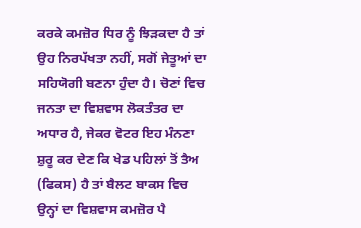ਕਰਕੇ ਕਮਜ਼ੋਰ ਧਿਰ ਨੂੰ ਝਿੜਕਦਾ ਹੈ ਤਾਂ ਉਹ ਨਿਰਪੱਖਤਾ ਨਹੀਂ, ਸਗੋਂ ਜੇਤੂਆਂ ਦਾ ਸਹਿਯੋਗੀ ਬਣਨਾ ਹੁੰਦਾ ਹੈ। ਚੋਣਾਂ ਵਿਚ ਜਨਤਾ ਦਾ ਵਿਸ਼ਵਾਸ ਲੋਕਤੰਤਰ ਦਾ ਅਧਾਰ ਹੈ, ਜੇਕਰ ਵੋਟਰ ਇਹ ਮੰਨਣਾ ਸ਼ੁਰੂ ਕਰ ਦੇਣ ਕਿ ਖੇਡ ਪਹਿਲਾਂ ਤੋਂ ਤੈਅ (ਫਿਕਸ) ਹੈ ਤਾਂ ਬੈਲਟ ਬਾਕਸ ਵਿਚ ਉਨ੍ਹਾਂ ਦਾ ਵਿਸ਼ਵਾਸ ਕਮਜ਼ੋਰ ਪੈ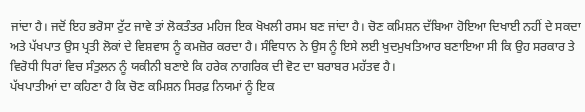ਜਾਂਦਾ ਹੈ। ਜਦੋਂ ਇਹ ਭਰੋਸਾ ਟੁੱਟ ਜਾਵੇ ਤਾਂ ਲੋਕਤੰਤਰ ਮਹਿਜ ਇਕ ਖੋਖਲੀ ਰਸਮ ਬਣ ਜਾਂਦਾ ਹੈ। ਚੋਣ ਕਮਿਸ਼ਨ ਦੱਬਿਆ ਹੋਇਆ ਦਿਖਾਈ ਨਹੀਂ ਦੇ ਸਕਦਾ ਅਤੇ ਪੱਖਪਾਤ ਉਸ ਪ੍ਰਤੀ ਲੋਕਾਂ ਦੇ ਵਿਸ਼ਵਾਸ ਨੂੰ ਕਮਜ਼ੋਰ ਕਰਦਾ ਹੈ। ਸੰਵਿਧਾਨ ਨੇ ਉਸ ਨੂੰ ਇਸੇ ਲਈ ਖੁਦਮੁਖਤਿਆਰ ਬਣਾਇਆ ਸੀ ਕਿ ਉਹ ਸਰਕਾਰ ਤੇ ਵਿਰੋਧੀ ਧਿਰਾਂ ਵਿਚ ਸੰਤੁਲਨ ਨੂੰ ਯਕੀਨੀ ਬਣਾਏ ਕਿ ਹਰੇਕ ਨਾਗਰਿਕ ਦੀ ਵੋਟ ਦਾ ਬਰਾਬਰ ਮਹੱਤਵ ਹੈ।
ਪੱਖਪਾਤੀਆਂ ਦਾ ਕਹਿਣਾ ਹੈ ਕਿ ਚੋਣ ਕਮਿਸ਼ਨ ਸਿਰਫ਼ ਨਿਯਮਾਂ ਨੂੰ ਇਕ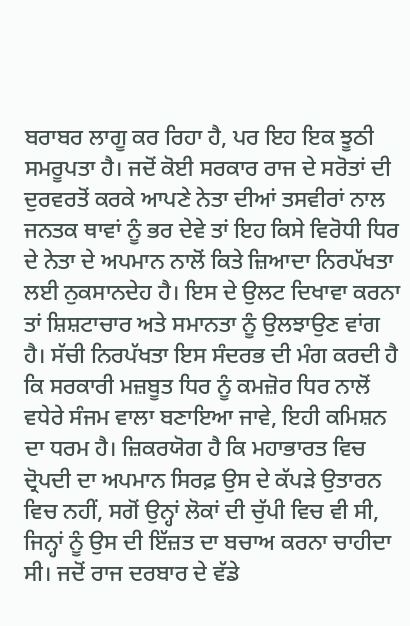ਬਰਾਬਰ ਲਾਗੂ ਕਰ ਰਿਹਾ ਹੈ, ਪਰ ਇਹ ਇਕ ਝੂਠੀ ਸਮਰੂਪਤਾ ਹੈ। ਜਦੋਂ ਕੋਈ ਸਰਕਾਰ ਰਾਜ ਦੇ ਸਰੋਤਾਂ ਦੀ ਦੁਰਵਰਤੋਂ ਕਰਕੇ ਆਪਣੇ ਨੇਤਾ ਦੀਆਂ ਤਸਵੀਰਾਂ ਨਾਲ ਜਨਤਕ ਥਾਵਾਂ ਨੂੰ ਭਰ ਦੇਵੇ ਤਾਂ ਇਹ ਕਿਸੇ ਵਿਰੋਧੀ ਧਿਰ ਦੇ ਨੇਤਾ ਦੇ ਅਪਮਾਨ ਨਾਲੋਂ ਕਿਤੇ ਜ਼ਿਆਦਾ ਨਿਰਪੱਖਤਾ ਲਈ ਨੁਕਸਾਨਦੇਹ ਹੈ। ਇਸ ਦੇ ਉਲਟ ਦਿਖਾਵਾ ਕਰਨਾ ਤਾਂ ਸ਼ਿਸ਼ਟਾਚਾਰ ਅਤੇ ਸਮਾਨਤਾ ਨੂੰ ਉਲਝਾਉਣ ਵਾਂਗ ਹੈ। ਸੱਚੀ ਨਿਰਪੱਖਤਾ ਇਸ ਸੰਦਰਭ ਦੀ ਮੰਗ ਕਰਦੀ ਹੈ ਕਿ ਸਰਕਾਰੀ ਮਜ਼ਬੂਤ ਧਿਰ ਨੂੰ ਕਮਜ਼ੋਰ ਧਿਰ ਨਾਲੋਂ ਵਧੇਰੇ ਸੰਜਮ ਵਾਲਾ ਬਣਾਇਆ ਜਾਵੇ, ਇਹੀ ਕਮਿਸ਼ਨ ਦਾ ਧਰਮ ਹੈ। ਜ਼ਿਕਰਯੋਗ ਹੈ ਕਿ ਮਹਾਭਾਰਤ ਵਿਚ ਦ੍ਰੋਪਦੀ ਦਾ ਅਪਮਾਨ ਸਿਰਫ਼ ਉਸ ਦੇ ਕੱਪੜੇ ਉਤਾਰਨ ਵਿਚ ਨਹੀਂ, ਸਗੋਂ ਉਨ੍ਹਾਂ ਲੋਕਾਂ ਦੀ ਚੁੱਪੀ ਵਿਚ ਵੀ ਸੀ, ਜਿਨ੍ਹਾਂ ਨੂੰ ਉਸ ਦੀ ਇੱਜ਼ਤ ਦਾ ਬਚਾਅ ਕਰਨਾ ਚਾਹੀਦਾ ਸੀ। ਜਦੋਂ ਰਾਜ ਦਰਬਾਰ ਦੇ ਵੱਡੇ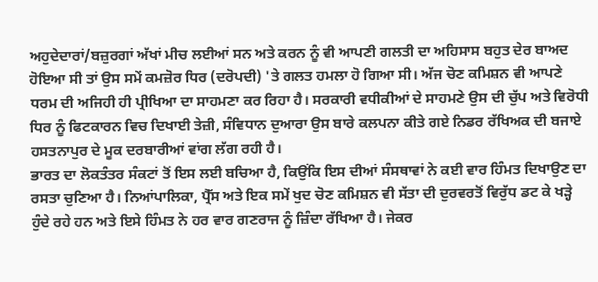ਅਹੁਦੇਦਾਰਾਂ/ਬਜ਼ੁਰਗਾਂ ਅੱਖਾਂ ਮੀਚ ਲਈਆਂ ਸਨ ਅਤੇ ਕਰਨ ਨੂੰ ਵੀ ਆਪਣੀ ਗਲਤੀ ਦਾ ਅਹਿਸਾਸ ਬਹੁਤ ਦੇਰ ਬਾਅਦ ਹੋਇਆ ਸੀ ਤਾਂ ਉਸ ਸਮੇਂ ਕਮਜ਼ੋਰ ਧਿਰ (ਦਰੋਪਦੀ) 'ਤੇ ਗਲਤ ਹਮਲਾ ਹੋ ਗਿਆ ਸੀ। ਅੱਜ ਚੋਣ ਕਮਿਸ਼ਨ ਵੀ ਆਪਣੇ ਧਰਮ ਦੀ ਅਜਿਹੀ ਹੀ ਪ੍ਰੀਖਿਆ ਦਾ ਸਾਹਮਣਾ ਕਰ ਰਿਹਾ ਹੈ। ਸਰਕਾਰੀ ਵਧੀਕੀਆਂ ਦੇ ਸਾਹਮਣੇ ਉਸ ਦੀ ਚੁੱਪ ਅਤੇ ਵਿਰੋਧੀ ਧਿਰ ਨੂੰ ਫਿਟਕਾਰਨ ਵਿਚ ਦਿਖਾਈ ਤੇਜ਼ੀ, ਸੰਵਿਧਾਨ ਦੁਆਰਾ ਉਸ ਬਾਰੇ ਕਲਪਨਾ ਕੀਤੇ ਗਏ ਨਿਡਰ ਰੱਖਿਅਕ ਦੀ ਬਜਾਏ ਹਸਤਨਾਪੁਰ ਦੇ ਮੂਕ ਦਰਬਾਰੀਆਂ ਵਾਂਗ ਲੱਗ ਰਹੀ ਹੈ।
ਭਾਰਤ ਦਾ ਲੋਕਤੰਤਰ ਸੰਕਟਾਂ ਤੋਂ ਇਸ ਲਈ ਬਚਿਆ ਹੈ, ਕਿਉਂਕਿ ਇਸ ਦੀਆਂ ਸੰਸਥਾਵਾਂ ਨੇ ਕਈ ਵਾਰ ਹਿੰਮਤ ਦਿਖਾਉਣ ਦਾ ਰਸਤਾ ਚੁਣਿਆ ਹੈ। ਨਿਆਂਪਾਲਿਕਾ, ਪ੍ਰੈੱਸ ਅਤੇ ਇਕ ਸਮੇਂ ਖੁਦ ਚੋਣ ਕਮਿਸ਼ਨ ਵੀ ਸੱਤਾ ਦੀ ਦੁਰਵਰਤੋਂ ਵਿਰੁੱਧ ਡਟ ਕੇ ਖੜ੍ਹੇ ਹੁੰਦੇ ਰਹੇ ਹਨ ਅਤੇ ਇਸੇ ਹਿੰਮਤ ਨੇ ਹਰ ਵਾਰ ਗਣਰਾਜ ਨੂੰ ਜ਼ਿੰਦਾ ਰੱਖਿਆ ਹੈ। ਜੇਕਰ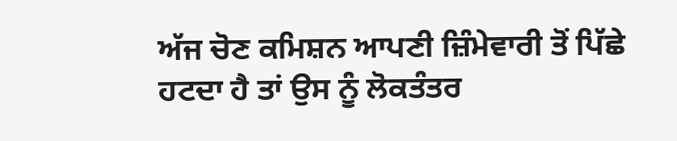ਅੱਜ ਚੋਣ ਕਮਿਸ਼ਨ ਆਪਣੀ ਜ਼ਿੰਮੇਵਾਰੀ ਤੋਂ ਪਿੱਛੇ ਹਟਦਾ ਹੈ ਤਾਂ ਉਸ ਨੂੰ ਲੋਕਤੰਤਰ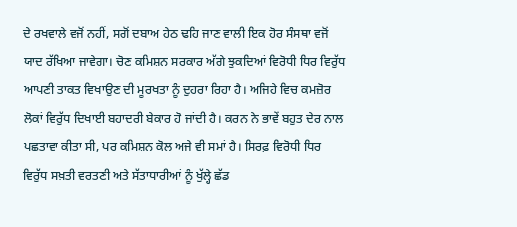ਦੇ ਰਖਵਾਲੇ ਵਜੋਂ ਨਹੀਂ, ਸਗੋਂ ਦਬਾਅ ਹੇਠ ਢਹਿ ਜਾਣ ਵਾਲੀ ਇਕ ਹੋਰ ਸੰਸਥਾ ਵਜੋਂ ਯਾਦ ਰੱਖਿਆ ਜਾਵੇਗਾ। ਚੋਣ ਕਮਿਸ਼ਨ ਸਰਕਾਰ ਅੱਗੇ ਝੁਕਦਿਆਂ ਵਿਰੋਧੀ ਧਿਰ ਵਿਰੁੱਧ ਆਪਣੀ ਤਾਕਤ ਵਿਖਾਉਣ ਦੀ ਮੂਰਖਤਾ ਨੂੰ ਦੁਹਰਾ ਰਿਹਾ ਹੈ। ਅਜਿਹੇ ਵਿਚ ਕਮਜ਼ੋਰ ਲੋਕਾਂ ਵਿਰੁੱਧ ਦਿਖਾਈ ਬਹਾਦਰੀ ਬੇਕਾਰ ਹੋ ਜਾਂਦੀ ਹੈ। ਕਰਨ ਨੇ ਭਾਵੇਂ ਬਹੁਤ ਦੇਰ ਨਾਲ ਪਛਤਾਵਾ ਕੀਤਾ ਸੀ, ਪਰ ਕਮਿਸ਼ਨ ਕੋਲ ਅਜੇ ਵੀ ਸਮਾਂ ਹੈ। ਸਿਰਫ਼ ਵਿਰੋਧੀ ਧਿਰ ਵਿਰੁੱਧ ਸਖ਼ਤੀ ਵਰਤਣੀ ਅਤੇ ਸੱਤਾਧਾਰੀਆਂ ਨੂੰ ਖੁੱਲ੍ਹੇ ਛੱਡ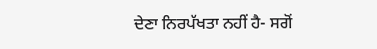ਦੇਣਾ ਨਿਰਪੱਖਤਾ ਨਹੀਂ ਹੈ- ਸਗੋਂ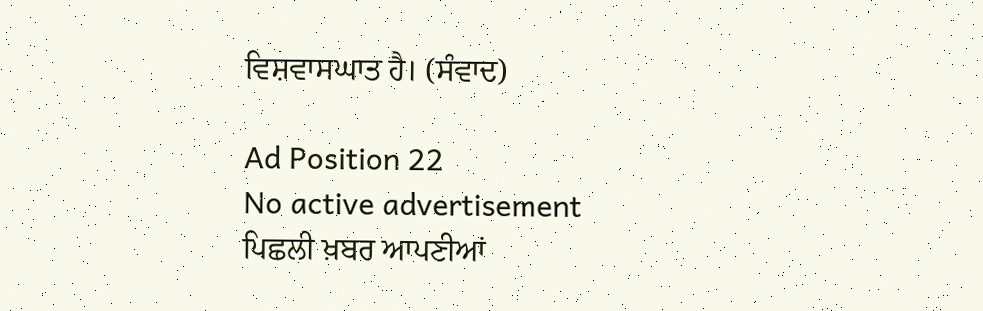ਵਿਸ਼ਵਾਸਘਾਤ ਹੈ। (ਸੰਵਾਦ)

Ad Position 22
No active advertisement
ਪਿਛਲੀ ਖ਼ਬਰ ਆਪਣੀਆਂ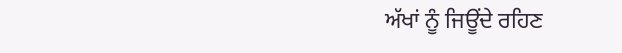ਅੱਖਾਂ ਨੂੰ ਜਿਊਂਦੇ ਰਹਿਣ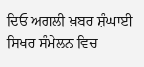ਦਿਓ ਅਗਲੀ ਖ਼ਬਰ ਸ਼ੰਘਾਈ ਸਿਖਰ ਸੰਮੇਲਨ ਵਿਚ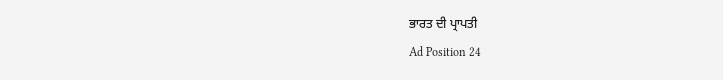ਭਾਰਤ ਦੀ ਪ੍ਰਾਪਤੀ
Ad Position 24